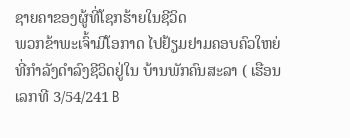ຊາຍຄາຂອງຜູ້ທີ່ໂຊກຮ້າຍໃນຊີວິດ
ພວກຂ້າພະເຈົ້າມີໂອກາດ ໄປຢ້ຽມຢາມຄອບຄົວໃຫຍ່ທີ່ກຳລັງດຳລົງຊີວິດຢູ່ໃນ ບ້ານພັກຄົນສະລາ ( ເຮືອນເລກທີ 3/54/241 B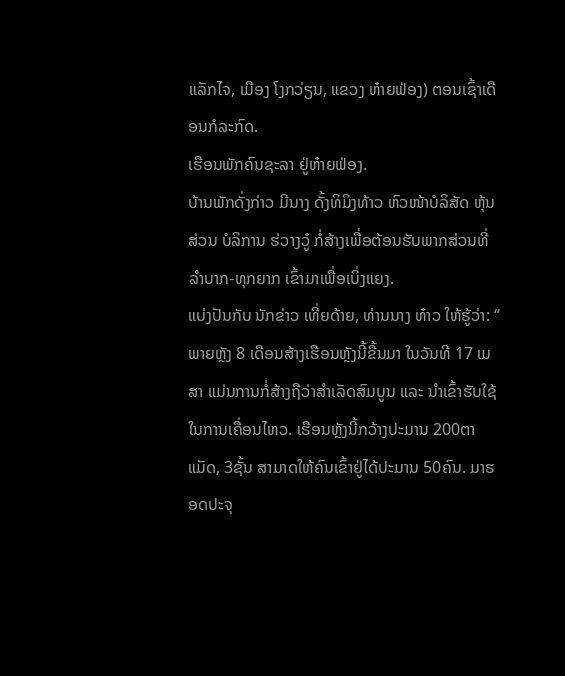ແລັກໄຈ, ເມືອງ ໂງກວ່ຽນ, ແຂວງ ຫ໋າຍຟ່ອງ) ຕອນເຊົ້າເດືອນກໍລະກົດ.
ເຮືອນພັກຄົນຊະລາ ຢູ່ຫ໋າຍຟ່ອງ.
ບ້ານພັກດັ່ງກ່າວ ມີນາງ ດັ້ງທິມິງທ້າວ ຫົວໜ້າບໍລິສັດ ຫຸ້ນສ່ວນ ບໍລິການ ຮ່ວາງວູ໋ ກໍ່ສ້າງເພື່ອຕ້ອນຮັບພາກສ່ວນທີ່ລຳບາກ-ທຸກຍາກ ເຂົ້າມາເພື່ອເບິ່ງແຍງ.
ແບ່ງປັນກັບ ນັກຂ່າວ ເທີ່ຍດ້າຍ, ທ່ານນາງ ທ໋າວ ໃຫ້ຮູ້ວ່າ: “ ພາຍຫຼັງ 8 ເດືອນສ້າງເຮືອນຫຼັງນີ້ຂື້ນມາ ໃນວັນທີ 17 ເມສາ ແມ່ນການກໍ່ສ້າງຖືວ່າສຳເລັດສົມບູນ ແລະ ນຳເຂົ້າຮັບໃຊ້ໃນການເຄື່ອນໄຫວ. ເຮືອນຫຼັງນີ້ກວ້າງປະມານ 200ຕາແມັດ, 3ຊັ້ນ ສາມາດໃຫ້ຄົນເຂົ້າຢູ່ໄດ້ປະມານ 50ຄົນ. ມາຮອດປະຈຸ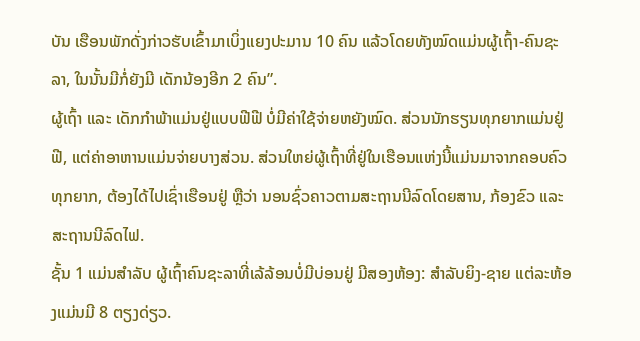ບັນ ເຮືອນພັກດັ່ງກ່າວຮັບເຂົ້າມາເບິ່ງແຍງປະມານ 10 ຄົນ ແລ້ວໂດຍທັງໝົດແມ່ນຜູ້ເຖົ້າ-ຄົນຊະລາ, ໃນນັ້ນມີກໍ່ຍັງມີ ເດັກນ້ອງອີກ 2 ຄົນ”.
ຜູ້ເຖົ້າ ແລະ ເດັກກຳພ້າແມ່ນຢູ່ແບບຟີຟີ ບໍ່ມີຄ່າໃຊ້ຈ່າຍຫຍັງໝົດ. ສ່ວນນັກຮຽນທຸກຍາກແມ່ນຢູ່ຟີ, ແຕ່ຄ່າອາຫານແມ່ນຈ່າຍບາງສ່ວນ. ສ່ວນໃຫຍ່ຜູ້ເຖົ້າທີ່ຢູ່ໃນເຮືອນແຫ່ງນີ້ແມ່ນມາຈາກຄອບຄົວທຸກຍາກ, ຕ້ອງໄດ້ໄປເຊົ່າເຮືອນຢູ່ ຫຼືວ່າ ນອນຊົ່ວຄາວຕາມສະຖານນີລົດໂດຍສານ, ກ້ອງຂົວ ແລະ ສະຖານນີລົດໄຟ.
ຊັ້ນ 1 ແມ່ນສຳລັບ ຜູ້ເຖົ້າຄົນຊະລາທີ່ເລ້ລ້ອນບໍ່ມີບ່ອນຢູ່ ມີສອງຫ້ອງ: ສຳລັບຍິງ-ຊາຍ ແຕ່ລະຫ້ອງແມ່ນມີ 8 ຕຽງດ່ຽວ.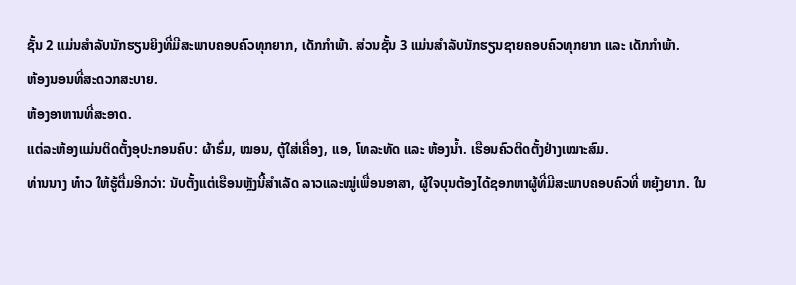ຊັ້ນ 2 ແມ່ນສຳລັບນັກຮຽນຍິງທີ່ມີສະພາບຄອບຄົວທຸກຍາກ, ເດັກກຳພ້າ. ສ່ວນຊັ້ນ 3 ແມ່ນສຳລັບນັກຮຽນຊາຍຄອບຄົວທຸກຍາກ ແລະ ເດັກກຳພ້າ.
ຫ້ອງນອນທີ່ສະດວກສະບາຍ.
ຫ້ອງອາຫານທີ່ສະອາດ.
ແຕ່ລະຫ້ອງແມ່ນຕິດຕັ້ງອຸປະກອນຄົບ: ຜ້າຮົ່ມ, ໝອນ, ຕູ້ໃສ່ເຄື່ອງ, ແອ, ໂທລະທັດ ແລະ ຫ້ອງນ້ຳ. ເຮືອນຄົວຕິດຕັ້ງຢ່າງເໝາະສົມ.
ທ່ານນາງ ທ໋າວ ໃຫ້ຮູ້ຕື່ມອີກວ່າ: ນັບຕັ້ງແຕ່ເຮືອນຫຼັງນີ້ສຳເລັດ ລາວແລະໝູ່ເພື່ອນອາສາ, ຜູ້ໃຈບຸນຕ້ອງໄດ້ຊອກຫາຜູ້ທີ່ມີສະພາບຄອບຄົວທີ່ ຫຍຸ້ງຍາກ. ໃນ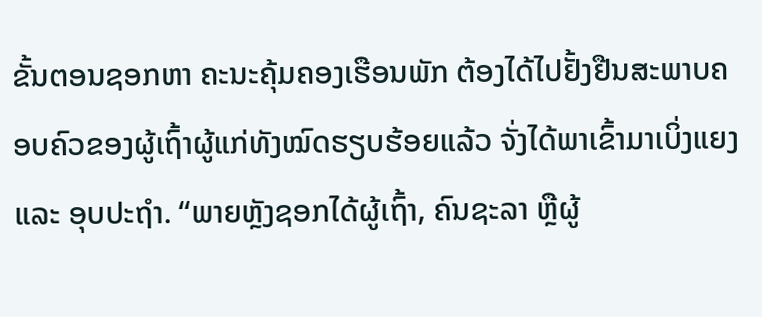ຂັ້ນຕອນຊອກຫາ ຄະນະຄຸ້ມຄອງເຮືອນພັກ ຕ້ອງໄດ້ໄປຢັ້ງຢືນສະພາບຄອບຄົວຂອງຜູ້ເຖົ້າຜູ້ແກ່ທັງໝົດຮຽບຮ້ອຍແລ້ວ ຈັ່ງໄດ້ພາເຂົ້າມາເບິ່ງແຍງ ແລະ ອຸບປະຖຳ. “ພາຍຫຼັງຊອກໄດ້ຜູ້ເຖົ້າ, ຄົນຊະລາ ຫຼືຜູ້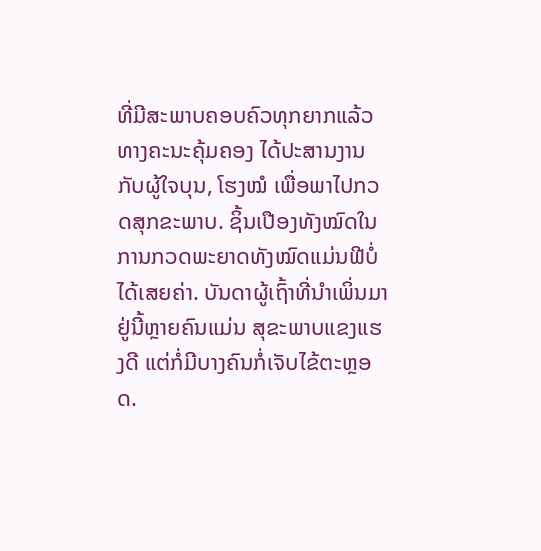ທີ່ມີສະພາບຄອບຄົວທຸກຍາກແລ້ວ ທາງຄະນະຄຸ້ມຄອງ ໄດ້ປະສານງານກັບຜູ້ໃຈບຸນ, ໂຮງໝໍ ເພື່ອພາໄປກວດສຸກຂະພາບ. ຊິ້ນເປືອງທັງໝົດໃນການກວດພະຍາດທັງໝົດແມ່ນຟີບໍ່ໄດ້ເສຍຄ່າ. ບັນດາຜູ້ເຖົ້າທີ່ນຳເພິ່ນມາຢູ່ນີ້ຫຼາຍຄົນແມ່ນ ສຸຂະພາບແຂງແຮງດີ ແຕ່ກໍ່ມີບາງຄົນກໍ່ເຈັບໄຂ້ຕະຫຼອດ.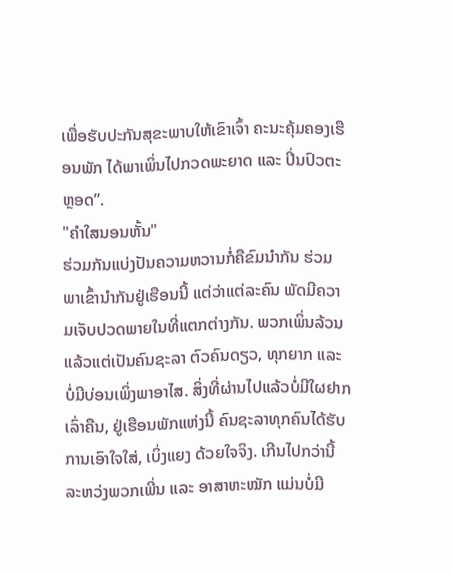ເພື່ອຮັບປະກັນສຸຂະພາບໃຫ້ເຂົາເຈົ້າ ຄະນະຄຸ້ມຄອງເຮືອນພັກ ໄດ້ພາເພິ່ນໄປກວດພະຍາດ ແລະ ປິ່ນປົວຕະຫຼອດ”.
"ຄຳໃສນອນຫັ້ນ"
ຮ່ວມກັນແບ່ງປັນຄວາມຫວານກໍ່ຄືຂົມນຳກັນ ຮ່ວມພາເຂົ້ານຳກັນຢູ່ເຮືອນນີ້ ແຕ່ວ່າແຕ່ລະຄົນ ພັດມີຄວາມເຈັບປວດພາຍໃນທີ່ແຕກຕ່າງກັນ. ພວກເພິ່ນລ້ວນແລ້ວແຕ່ເປັນຄົນຊະລາ ຕົວຄົນດຽວ, ທຸກຍາກ ແລະ ບໍ່ມີບ່ອນເພິ່ງພາອາໄສ. ສິ່ງທີ່ຜ່ານໄປແລ້ວບໍ່ມີໃຜຢາກເລົ່າຄືນ, ຢູ່ເຮືອນພັກແຫ່ງນີ້ ຄົນຊະລາທຸກຄົນໄດ້ຮັບການເອົາໃຈໃສ່, ເບິ່ງແຍງ ດ້ວຍໃຈຈິງ. ເກີນໄປກວ່ານີ້ ລະຫວ່ງພວກເພີ່ນ ແລະ ອາສາຫະໝັກ ແມ່ນບໍ່ມີ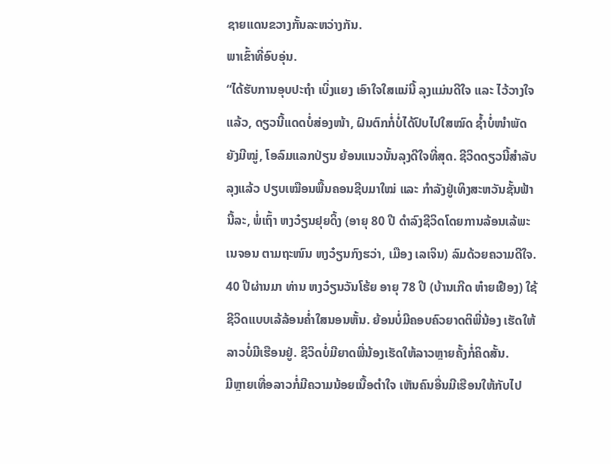ຊາຍແດນຂວາງກັ້ນລະຫວ່າງກັນ.
ພາເຂົ້າທີ່ອົບອຸ່ນ.
“ໄດ້ຮັບການອຸບປະຖຳ ເບິ່ງແຍງ ເອົາໃຈໃສແນ່ນີ້ ລຸງແມ່ນດີໃຈ ແລະ ໄວ້ວາງໃຈແລ້ວ, ດຽວນີ້ແດດບໍ່ສ່ອງໜ້າ, ຝົນຕົກກໍ່ບໍ່ໄດ້ປົບໄປໃສໝົດ ຊ້ຳບໍ່ໜຳພັດຍັງມີໝູ່, ໂອລົມແລກປ່ຽນ ຍ້ອນແນວນັ້ນລຸງດີໃຈທີ່ສຸດ. ຊີວິດດຽວນີ້ສຳລັບລຸງແລ້ວ ປຽບເໝືອນພື້ນຄອນຊີບມາໃໝ່ ແລະ ກຳລັງຢູ່ເທິງສະຫວັນຊັ້ນຟ້ານີ້ລະ, ພໍ່ເຖົ້າ ຫງວ໋ຽນຢຸຍດິ້ງ (ອາຍຸ 80 ປີ ດຳລົງຊີວິດໂດຍການລ້ອນເລ້ພະເນຈອນ ຕາມຖະໜົນ ຫງວ໋ຽນກົງຮວ່າ, ເມືອງ ເລເຈິນ) ລົມດ້ວຍຄວາມດີໃຈ.
40 ປີຜ່ານມາ ທ່ານ ຫງວ໋ຽນວັນໂຮ້ຍ ອາຍຸ 78 ປີ (ບ້ານເກີດ ຫ໋າຍເຢືອງ) ໃຊ້ຊີວິດແບບເລ້ລ້ອນຄ່ຳໃສນອນຫັ້ນ. ຍ້ອນບໍ່ມີຄອບຄົວຍາດຕິພີ່ນ້ອງ ເຮັດໃຫ້ລາວບໍ່ມີເຮືອນຢູ່. ຊີວິດບໍ່ມີຍາດພີ່ນ້ອງເຮັດໃຫ້ລາວຫຼາຍຄັ້ງກໍ່ຄິດສັ້ນ.
ມີຫຼາຍເທື່ອລາວກໍ່ມີຄວາມນ້ອຍເນື້ອຕຳໃຈ ເຫັນຄົນອື່ນມີເຮືອນໃຫ້ກັບໄປ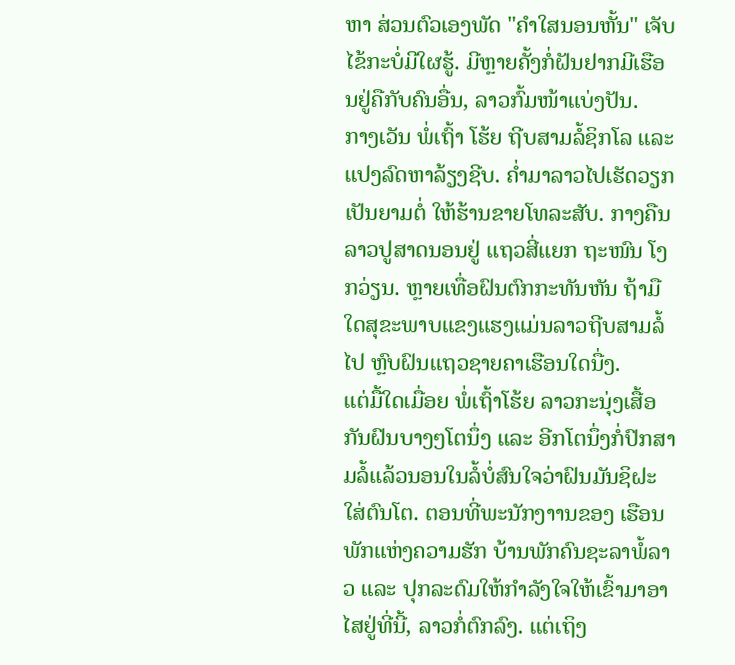ຫາ ສ່ວນຕົວເອງພັດ "ຄຳໃສນອນຫັ້ນ" ເຈັບໄຂ້ກະບໍ່ມີໃຜຮູ້. ມີຫຼາຍຄັ້ງກໍ່ຝັນຢາກມີເຮືອນຢູ່ຄືກັບຄົນອື່ນ, ລາວກົ້ມໜ້າແບ່ງປັນ.
ກາງເວັນ ພໍ່ເຖົ້າ ໂຮ້ຍ ຖີບສາມລໍ້ຊິກໂລ ແລະ ແປງລົດຫາລ້ຽງຊີບ. ຄ່ຳມາລາວໄປເຮັດວຽກເປັນຍາມຕໍ່ ໃຫ້ຮ້ານຂາຍໂທລະສັບ. ກາງຄືນ ລາວປູສາດນອນຢູ່ ແຖວສີ່ແຍກ ຖະໜົນ ໂງກວ່ຽນ. ຫຼາຍເທື່ອຝົນຕົກກະທັນຫັນ ຖ້າມືໃດສຸຂະພາບແຂງແຮງແມ່ນລາວຖີບສາມລໍ້ໄປ ຫົຼບຝົນແຖວຊາຍຄາເຮືອນໃດນື່ງ.
ແຕ່ມື້ໃດເມື່ອຍ ພໍ່ເຖົ້າໂຮ້ຍ ລາວກະນຸ່ງເສື້ອກັນຝົນບາງໆໂຕນຶ່ງ ແລະ ອີກໂຕນຶ່ງກໍ່ປົກສາມລໍ້ແລ້ວນອນໃນລໍ້ບໍ່ສົນໃຈວ່າຝົນມັນຊິຝະໃສ່ຕົນໂຕ. ຕອນທີ່ພະນັກງາານຂອງ ເຮືອນພັກແຫ່ງຄວາມຮັກ ບ້ານພັກຄົນຊະລາພໍ້ລາວ ແລະ ປຸກລະດົມໃຫ້ກຳລັງໃຈໃຫ້ເຂົ້າມາອາໄສຢູ່ທີ່ນີ້, ລາວກໍ່ຕົກລົງ. ແຕ່ເຖິງ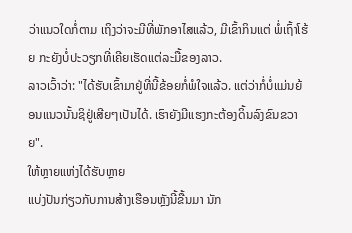ວ່າແນວໃດກໍ່ຕາມ ເຖິງວ່າຈະມີທີ່ພັກອາໄສແລ້ວ, ມີເຂົ້າກິນແຕ່ ພໍ່ເຖົ້າໂຮ້ຍ ກະຍັງບໍ່ປະວຽກທີ່ເຄີຍເຮັດແຕ່ລະມື້ຂອງລາວ.
ລາວເວົ້າວ່າ: "ໄດ້ຮັບເຂົ້າມາຢູ່ທີ່ນີ້ຂ້ອຍກໍ່ພໍໃຈແລ້ວ. ແຕ່ວ່າກໍ່ບໍ່ແມ່ນຍ້ອນແນວນັ້ນຊິຢູ່ເສີຍໆເປັນໄດ້. ເຮົາຍັງມີແຮງກະຕ້ອງດິ້ນລົງຂົນຂວາຍ".
ໃຫ້ຫຼາຍແຫ່ງໄດ້ຮັບຫຼາຍ
ແບ່ງປັນກ່ຽວກັບການສ້າງເຮືອນຫຼັງນີ້ຂື້ນມາ ນັກ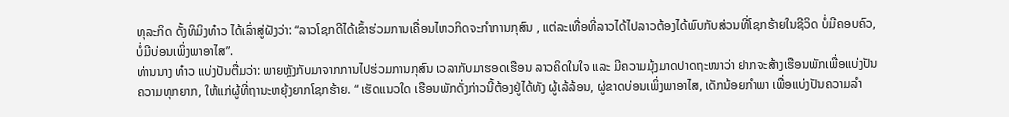ທຸລະກິດ ດັ້ງທິມິງທ໋າວ ໄດ້ເລົ່າສູ່ຝັງວ່າ: “ລາວໂຊກດີໄດ້ເຂົ້າຮ່ວມການເຄື່ອນໄຫວກິດຈະກຳການກຸສົນ , ແຕ່ລະເທື່ອທີ່ລາວໄດ້ໄປລາວຕ້ອງໄດ້ພົບກັບສ່ວນທີ່ໂຊກຮ້າຍໃນຊີວິດ ບໍ່ມີຄອບຄົວ, ບໍ່ມີບ່ອນເພິ່ງພາອາໄສ”.
ທ່ານນາງ ທ໋າວ ແບ່ງປັນຕື່ມວ່າ: ພາຍຫຼັງກັບມາຈາກການໄປຮ່ວມການກຸສົນ ເວລາກັບມາຮອດເຮືອນ ລາວຄິດໃນໃຈ ແລະ ມີຄວາມມຸ້ງມາດປາດຖະໜາວ່າ ຢາກຈະສ້າງເຮືອນພັກເພື່ອແບ່ງປັນຄວາມທຸກຍາກ, ໃຫ້ແກ່ຜູ້ທີ່ຖານະຫຍຸ້ງຍາກໂຊກຮ້າຍ. “ ເຮັດແນວໃດ ເຮືອນພັກດັ່ງກ່າວນີ້ຕ້ອງຢູ່ໄດ້ທັງ ຜູ້ເລ້ລ້ອນ, ຜູ່ຂາດບ່ອນເພິ່ງພາອາໄສ, ເດັກນ້ອຍກຳພາ ເພື່ອແບ່ງປັນຄວາມລຳ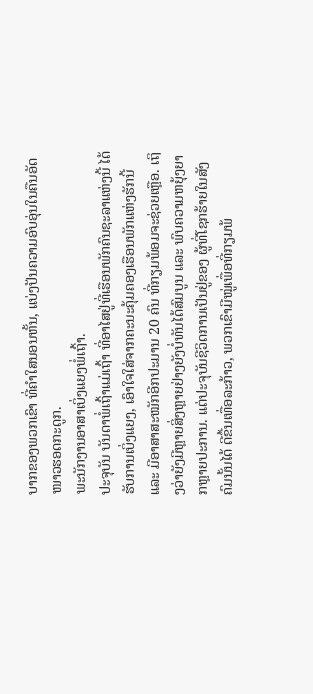ບາກຂອງພວກເຂົາ ທີ່ຄຳໃສນອນຫັ້ນ, ແບ່ງປັນຄວາມອົບອຸ່ນໃນຄືນອັດໜາວຮອດກະດູກ.
ພະນັກງານອາສາເບິ່ງແຍງພໍ່ເຖົ້າ.
ປະຈຸບັນ ບັນດາພໍ່ເຖົ້າແມ່ເຖົ້າ ທີ່ອາໄສຢູ່ທີ່ເຮືອນພັກຄົນຊະລາແຫ່ງນີ້ ໄດ້ຮັບການເບິ່ງແຍງ, ເອົາໃຈໃສ່ຈາກຄະນະຄຸ້ມຄອງເຮືອນພັກແຫ່ງຮັກນີ້ ແລະ ມີອາສາສະໝັກອີກປະມານ 20 ຄົນ ທີ່ກຽມພ້ອມຈະຊ່ວຍເຫຼືອ. ເຖິງວ່າຍັງມີຫຼາຍສິ່ງຫຼາຍຢ່າງຍັງບໍ່ທັນໄດ້ສົມບູນ ແລະ ພົບຄວາມຫຍຸ້ງຍາກຫຼາຍປະການ. ແຕ່ປະຈຸບັນຊີວິດການເປັນຢູ່ຂອງ ຜູ້ທີ່ໂຊກຮ້າຍໃນສັງຄົມນັ້ນໄດ້ ດີຂື້ນເທື່ອລະກ້າວ, ພວກເຂົາມີໝູ່ເພື່ອທີ່ກຽມພ້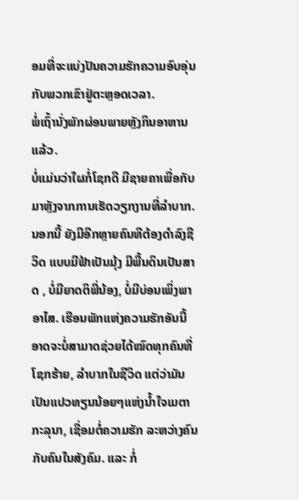ອມທີ່ຈະແບ່ງປັນຄວາມຮັກຄວາມອົບອຸ່ນກັບພວກເຂົາຢູ່ຕະຫຼອດເວລາ.
ພໍ່ເຖົ້ານັ່ງພັກຜ່ອນພາຍຫຼັງກິນອາຫານແລ້ວ.
ບໍ່ແມ່ນວ່າໃຜກໍ່ໂຊກດີ ມີຊາຍຄາເພື່ອກັບມາຫຼັງຈາກການເຮັດວຽກງານທີ່ລຳບາກ. ນອກນີ້ ຍັງມີອີກຫຼາຍຄົນທີຕ້ອງດຳລົງຊີວິດ ແບບມີຟ້າເປັນມຸ້ງ ມີພື້ນດິນເປັນສາດ , ບໍ່ມີຍາດຕິພີ່ນ້ອງ, ບໍ່ມີບ່ອນເພິ່ງພາອາໄສ. ເຮືອນພັກແຫ່ງຄວາມຮັກອັນນີ້ ອາດຈະບໍ່ສາມາດຊ່ວຍໄດ້ໝົດທຸກຄົນທີ່ໂຊກຮ້າຍ, ລຳບາກໃນຊີວິດ ແຕ່ວ່າມັນເປັນແປວທຽນນ້ອຍໆແຫ່ງນ້ຳໃຈເມຕາກະລຸນາ, ເຊື່ອມຕໍ່ຄວາມຮັກ ລະຫວ່າງຄົນກັບຄົນໃນສັງຄົມ. ແລະ ກໍ່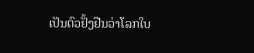ເປັນຕົວຢັ້ງຢືນວ່າໂລກໃບ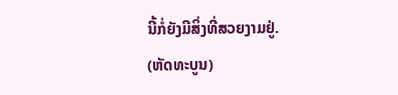ນີ້ກໍ່ຍັງມີສິ່ງທີ່ສວຍງາມຢູ່.
(ຫັດທະບູນ)